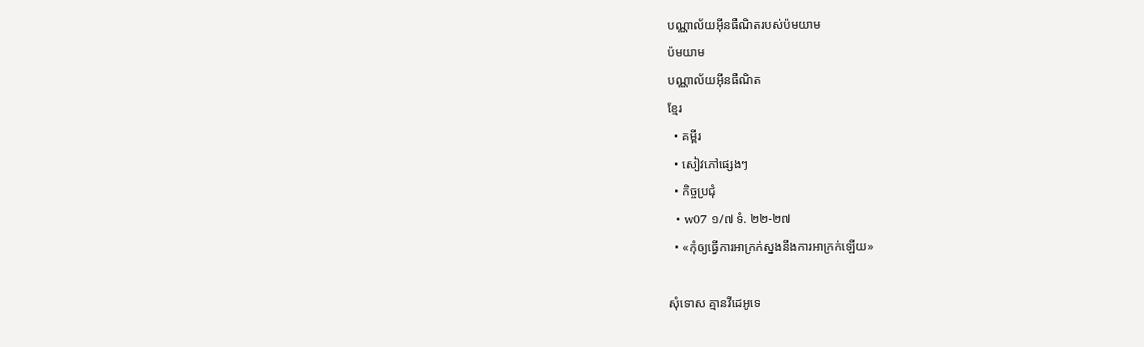បណ្ណាល័យអ៊ីនធឺណិតរបស់ប៉មយាម
ប៉មយាម
បណ្ណាល័យអ៊ីនធឺណិត
ខ្មែរ
  • គម្ពីរ
  • សៀវភៅផ្សេងៗ
  • កិច្ចប្រជុំ
  • w07 ១/៧ ទំ. ២២-២៧
  • «កុំឲ្យធ្វើការអាក្រក់ស្នងនឹងការអាក្រក់ឡើយ»

សុំទោស គ្មានវីដេអូទេ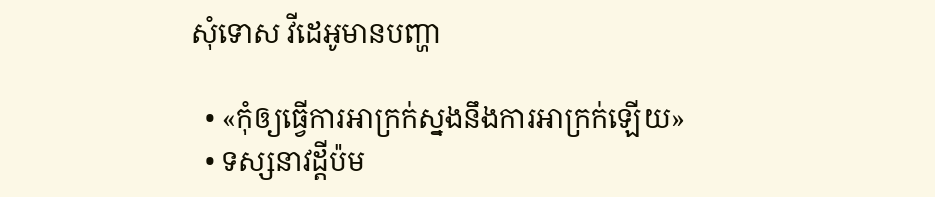សុំទោស វីដេអូមានបញ្ហា

  • «កុំឲ្យធ្វើការអាក្រក់ស្នងនឹងការអាក្រក់ឡើយ»
  • ទស្សនាវដ្ដីប៉ម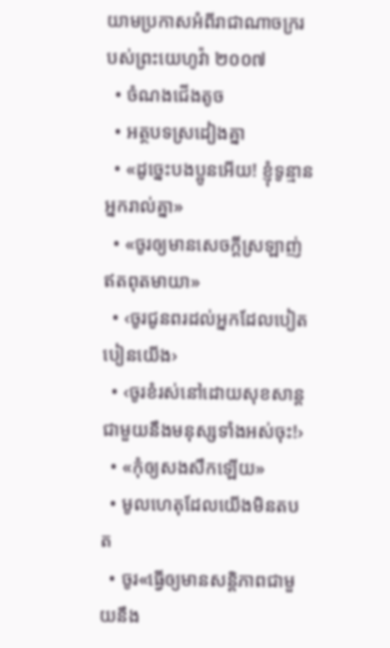យាមប្រកាសអំពីរាជាណាចក្ររបស់ព្រះយេហូវ៉ា ២០០៧
  • ចំណងជើងតូច
  • អត្ថបទស្រដៀងគ្នា
  • «ដូច្នេះបងប្អូនអើយ! ខ្ញុំទូន្មានអ្នករាល់គ្នា»
  • «ចូរឲ្យមានសេចក្ដីស្រឡាញ់ឥតពុតមាយា»
  • ‹ចូរជូនពរដល់អ្នកដែលបៀតបៀនយើង›
  • ‹ចូរខំរស់នៅដោយសុខសាន្ត ជាមួយនឹងមនុស្សទាំងអស់ចុះ!›
  • «កុំឲ្យសងសឹកឡើយ»
  • មូលហេតុដែលយើងមិនតបត
  • ចូរ«ធ្វើឲ្យមានសន្ដិភាពជាមួយនឹង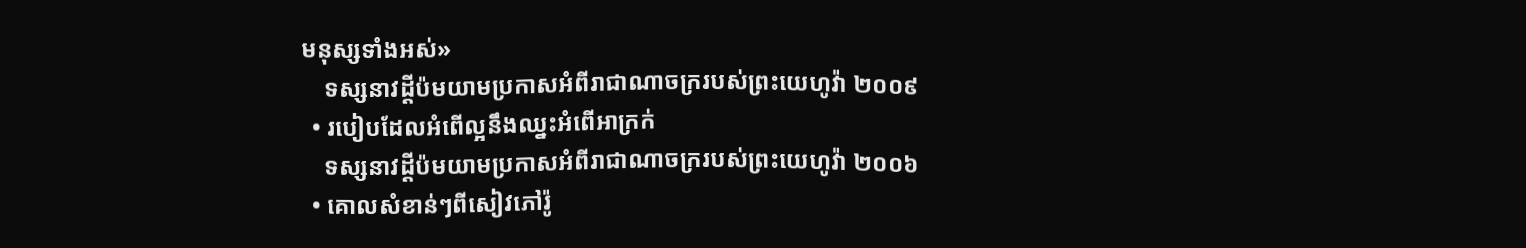មនុស្សទាំងអស់»
    ទស្សនាវដ្ដីប៉មយាមប្រកាសអំពីរាជាណាចក្ររបស់ព្រះយេហូវ៉ា ២០០៩
  • របៀបដែលអំពើល្អនឹងឈ្នះអំពើអាក្រក់
    ទស្សនាវដ្ដីប៉មយាមប្រកាសអំពីរាជាណាចក្ររបស់ព្រះយេហូវ៉ា ២០០៦
  • គោលសំខាន់ៗពីសៀវភៅរ៉ូ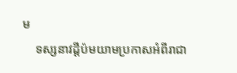ម
    ទស្សនាវដ្ដីប៉មយាមប្រកាសអំពីរាជា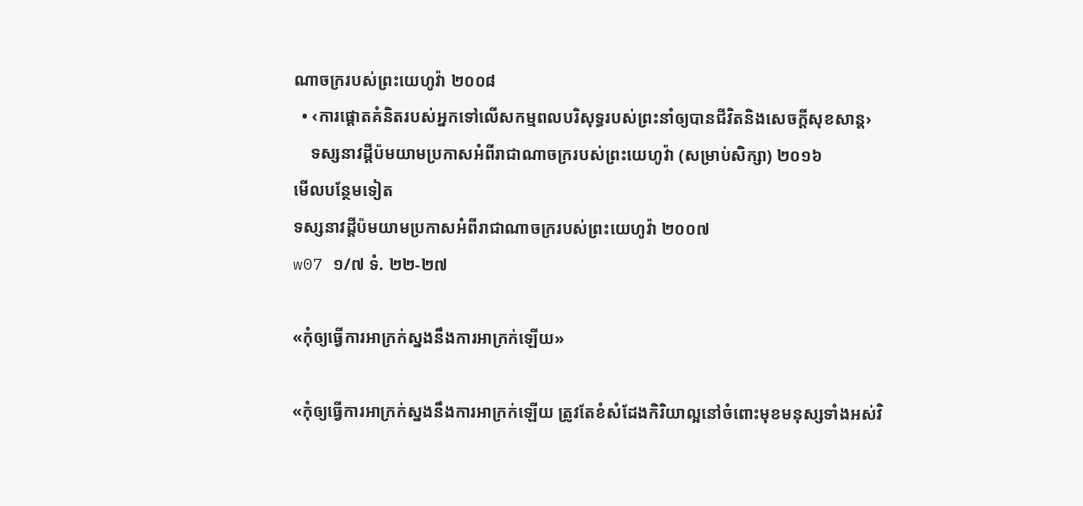ណាចក្ររបស់ព្រះយេហូវ៉ា ២០០៨
  • ‹ការផ្ដោតគំនិតរបស់អ្នកទៅលើសកម្មពលបរិសុទ្ធរបស់ព្រះនាំឲ្យបានជីវិតនិងសេចក្ដីសុខសាន្ត›
    ទស្សនាវដ្ដីប៉មយាមប្រកាសអំពីរាជាណាចក្ររបស់ព្រះយេហូវ៉ា (សម្រាប់សិក្សា) ២០១៦
មើលបន្ថែមទៀត
ទស្សនាវដ្ដីប៉មយាមប្រកាសអំពីរាជាណាចក្ររបស់ព្រះយេហូវ៉ា ២០០៧
w07 ១/៧ ទំ. ២២-២៧

«កុំឲ្យធ្វើការអាក្រក់ស្នងនឹងការអាក្រក់ឡើយ»

«កុំឲ្យធ្វើការអាក្រក់ស្នងនឹងការអាក្រក់ឡើយ ត្រូវតែខំសំដែងកិរិយាល្អនៅចំពោះមុខមនុស្សទាំងអស់វិ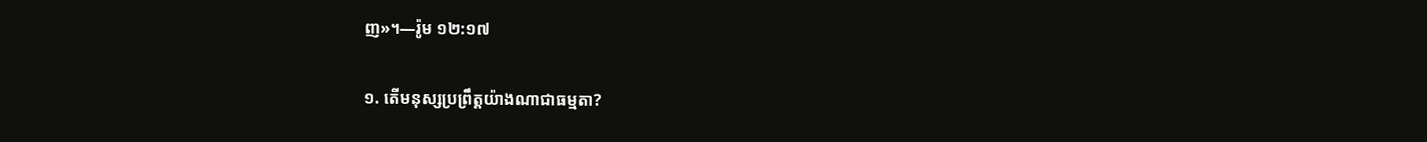ញ»។—រ៉ូម ១២:១៧

១. តើមនុស្សប្រព្រឹត្តយ៉ាងណាជាធម្មតា?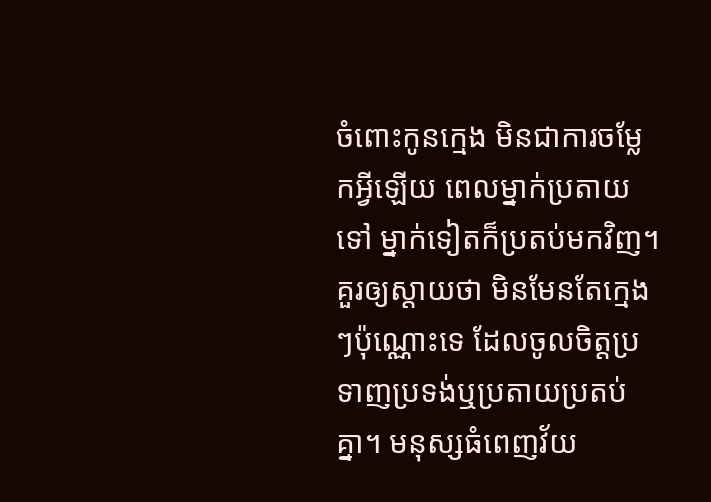ចំពោះកូនក្មេង មិនជាការចម្លែកអ្វីឡើយ ពេលម្នាក់ប្រតាយទៅ ម្នាក់ទៀតក៏ប្រតប់មកវិញ។ គួរឲ្យស្ដាយថា មិនមែនតែក្មេងៗប៉ុណ្ណោះទេ ដែលចូលចិត្តប្រទាញប្រទង់ឬប្រតាយប្រតប់គ្នា។ មនុស្សធំពេញវ័យ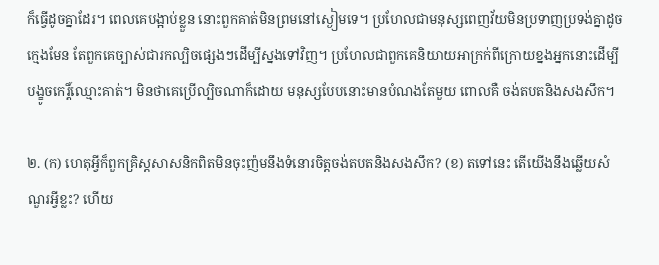ក៏ធ្វើដូចគ្នាដែរ។ ពេលគេបង្អាប់ខ្លួន នោះពួកគាត់មិនព្រមនៅស្ងៀមទេ។ ប្រហែលជាមនុស្សពេញវ័យមិនប្រទាញប្រទង់គ្នាដូចក្មេងមែន តែពួកគេច្បាស់ជារកល្បិចផ្សេងៗដើម្បីស្នងទៅវិញ។ ប្រហែលជាពួកគេនិយាយអាក្រក់ពីក្រោយខ្នងអ្នកនោះដើម្បីបង្ខូចកេរ្ដិ៍ឈ្មោះគាត់។ មិនថាគេប្រើល្បិចណាក៏ដោយ មនុស្សបែបនោះមានបំណងតែមួយ ពោលគឺ ចង់តបតនិងសងសឹក។

២. (ក) ហេតុអ្វីក៏ពួកគ្រិស្តសាសនិកពិតមិនចុះញ៉មនឹងទំនោរចិត្តចង់តបតនិងសងសឹក? (ខ) តទៅនេះ តើយើងនឹងឆ្លើយសំណួរអ្វីខ្លះ? ហើយ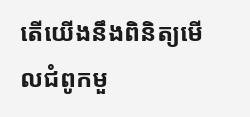តើយើងនឹងពិនិត្យមើលជំពូកមួ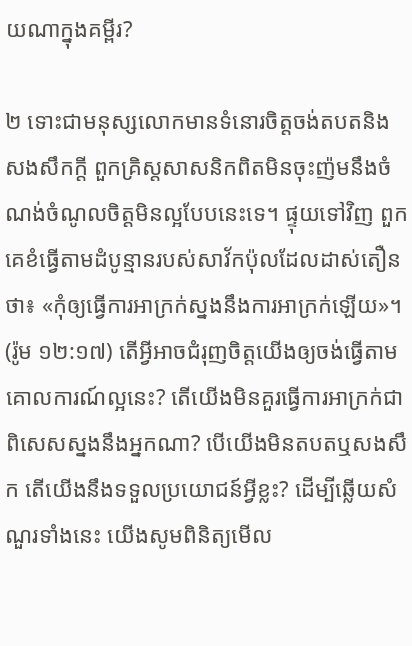យណាក្នុងគម្ពីរ?

២ ទោះជាមនុស្សលោកមានទំនោរចិត្តចង់តបតនិងសងសឹកក្ដី ពួកគ្រិស្តសាសនិកពិតមិនចុះញ៉មនឹងចំណង់ចំណូលចិត្តមិនល្អបែបនេះទេ។ ផ្ទុយទៅវិញ ពួកគេខំធ្វើតាមដំបូន្មានរបស់សាវ័កប៉ុលដែលដាស់តឿនថា៖ «កុំឲ្យធ្វើការអាក្រក់ស្នងនឹងការអាក្រក់ឡើយ»។ (រ៉ូម ១២:១៧) តើអ្វីអាចជំរុញចិត្តយើងឲ្យចង់ធ្វើតាមគោលការណ៍ល្អនេះ? តើយើងមិនគួរធ្វើការអាក្រក់ជាពិសេសស្នងនឹងអ្នកណា? បើយើងមិនតបតឬសងសឹក តើយើងនឹងទទួលប្រយោជន៍អ្វីខ្លះ? ដើម្បីឆ្លើយសំណួរទាំងនេះ យើងសូមពិនិត្យមើល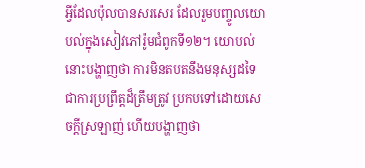អ្វីដែលប៉ុលបានសរសេរ ដែលរួមបញ្ចូលយោបល់ក្នុងសៀវភៅរ៉ូមជំពូកទី១២។ យោបល់នោះបង្ហាញថា ការមិនតបតនឹងមនុស្សដទៃ ជាការប្រព្រឹត្តដ៏ត្រឹមត្រូវ ប្រកបទៅដោយសេចក្ដីស្រឡាញ់ ហើយបង្ហាញថា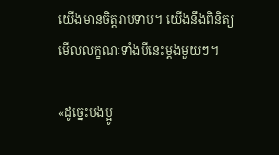យើងមានចិត្តរាបទាប។ យើងនឹងពិនិត្យមើលលក្ខណៈទាំងបីនេះម្ដងមួយៗ។

«ដូច្នេះបងប្អូ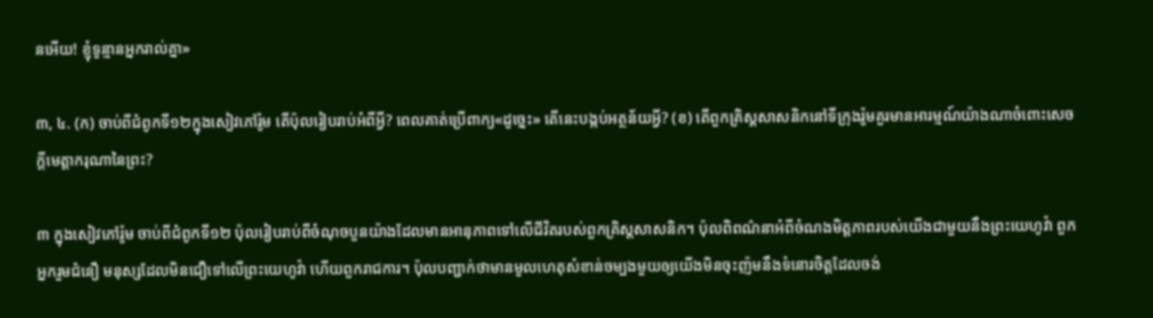នអើយ! ខ្ញុំទូន្មានអ្នករាល់គ្នា»

៣, ៤. (ក) ចាប់ពីជំពូកទី១២ក្នុងសៀវភៅរ៉ូម តើប៉ុលរៀបរាប់អំពីអ្វី? ពេលគាត់ប្រើពាក្យ«ដូច្នេះ» តើនេះបង្កប់អត្ថន័យអ្វី? (ខ) តើពួកគ្រិស្តសាសនិកនៅទីក្រុងរ៉ូមគួរមានអារម្មណ៍យ៉ាងណាចំពោះសេចក្ដីមេត្ដាករុណានៃព្រះ?

៣ ក្នុងសៀវភៅរ៉ូម ចាប់ពីជំពូកទី១២ ប៉ុលរៀបរាប់ពីចំណុចបួនយ៉ាងដែលមានអានុភាពទៅលើជីវិតរបស់ពួកគ្រិស្តសាសនិក។ ប៉ុលពិពណ៌នាអំពីចំណងមិត្តភាពរបស់យើងជាមួយនឹងព្រះយេហូវ៉ា ពួកអ្នករួមជំនឿ មនុស្សដែលមិនជឿទៅលើព្រះយេហូវ៉ា ហើយពួករាជការ។ ប៉ុលបញ្ជាក់ថាមានមូលហេតុសំខាន់ចម្បងមួយឲ្យយើងមិនចុះញ៉មនឹងទំនោរចិត្តដែលចង់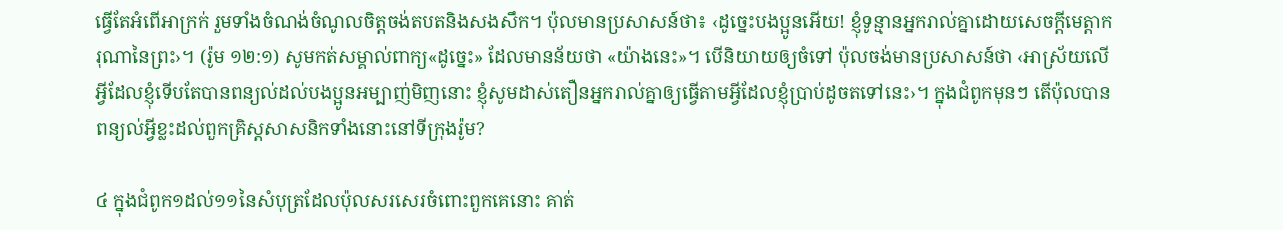ធ្វើតែអំពើអាក្រក់ រួមទាំងចំណង់ចំណូលចិត្តចង់តបតនិងសងសឹក។ ប៉ុលមានប្រសាសន៍ថា៖ ‹ដូច្នេះបងប្អូនអើយ! ខ្ញុំទូន្មានអ្នករាល់គ្នាដោយសេចក្ដីមេត្ដាករុណានៃព្រះ›។ (រ៉ូម ១២:១) សូមកត់សម្គាល់ពាក្យ«ដូច្នេះ» ដែលមានន័យថា «យ៉ាងនេះ»។ បើនិយាយឲ្យចំទៅ ប៉ុលចង់មានប្រសាសន៍ថា ‹អាស្រ័យលើអ្វីដែលខ្ញុំទើបតែបានពន្យល់ដល់បងប្អូនអម្បាញ់មិញនោះ ខ្ញុំសូមដាស់តឿនអ្នករាល់គ្នាឲ្យធ្វើតាមអ្វីដែលខ្ញុំប្រាប់ដូចតទៅនេះ›។ ក្នុងជំពូកមុនៗ តើប៉ុលបានពន្យល់អ្វីខ្លះដល់ពួកគ្រិស្តសាសនិកទាំងនោះនៅទីក្រុងរ៉ូម?

៤ ក្នុងជំពូក១ដល់១១នៃសំបុត្រដែលប៉ុលសរសេរចំពោះពួកគេនោះ គាត់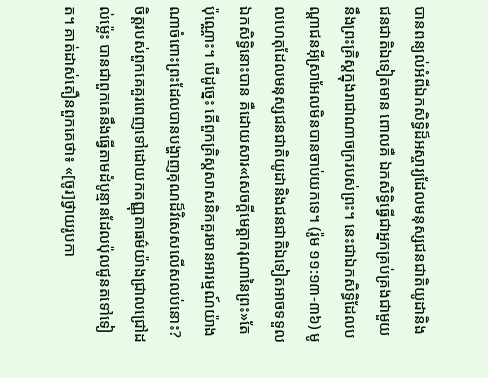បានពន្យល់អំពីឯកសិទ្ធិដ៏អស្ចារ្យដែលមនុស្សជនជាតិយូដានិងជនជាតិឯទៀតមាន ពោលគឺ ឯកសិទ្ធិធ្វើជាអ្នកគ្រប់គ្រងជាមួយនឹងព្រះគ្រិស្តក្នុងរាជាណាចក្ររបស់ព្រះ។ នេះជាឯកសិទ្ធិដែលបណ្ដាជនអ៊ីស្រាអែលមិនបានចាប់យកទេ។ (រ៉ូម ១១:១៣-៣៦) មូលហេតុដែលមនុស្សជនជាតិយូដានិងជនជាតិឯទៀតអាចទទួលឯកសិទ្ធិនោះបាន គឺដោយសារ«សេចក្ដីមេត្ដាករុណានៃព្រះ»តែប៉ុណ្ណោះ។ បើដូច្នេះ តើពួកគ្រិស្តសាសនិកគួរមានអារម្មណ៍យ៉ាងណាចំពោះព្រះដែលបានបង្ហាញគុណដ៏វិសេសលើសលប់នោះ? ចិត្តរបស់ពួកគេគួរពេញទៅដោយកតញ្ញុតាធម៌យ៉ាងជ្រាលជ្រៅដល់ម្ល៉េះ បានជាពួកគេនឹងធ្វើតាមដំបូន្មានដែលប៉ុលជូនតទៅទៀត។ គាត់ដាស់តឿនពួកគេថា៖ «[ចូរ]ថ្វាយរូបកា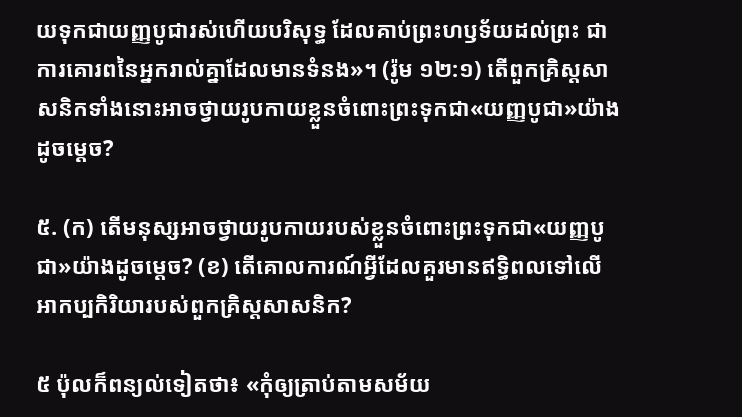យទុកជាយញ្ញបូជារស់ហើយបរិសុទ្ធ ដែលគាប់ព្រះហឫទ័យដល់ព្រះ ជាការគោរពនៃអ្នករាល់គ្នាដែលមានទំនង»។ (រ៉ូម ១២:១) តើពួកគ្រិស្តសាសនិកទាំងនោះអាចថ្វាយរូបកាយខ្លួនចំពោះព្រះទុកជា«យញ្ញបូជា»យ៉ាងដូចម្ដេច?

៥. (ក) តើមនុស្សអាចថ្វាយរូបកាយរបស់ខ្លួនចំពោះព្រះទុកជា«យញ្ញបូជា»យ៉ាងដូចម្ដេច? (ខ) តើគោលការណ៍អ្វីដែលគួរមានឥទ្ធិពលទៅលើអាកប្បកិរិយារបស់ពួកគ្រិស្តសាសនិក?

៥ ប៉ុលក៏ពន្យល់ទៀតថា៖ «កុំឲ្យត្រាប់តាមសម័យ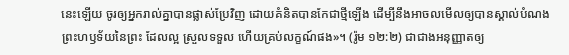នេះឡើយ ចូរឲ្យអ្នករាល់គ្នាបានផ្លាស់ប្រែវិញ ដោយគំនិតបានកែជាថ្មីឡើង ដើម្បីនឹងអាចលមើលឲ្យបានស្គាល់បំណងព្រះហឫទ័យនៃព្រះ ដែលល្អ ស្រួលទទួល ហើយគ្រប់លក្ខណ៍ផង»។ (រ៉ូម ១២:២) ជាជាងអនុញ្ញាតឲ្យ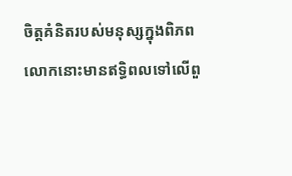ចិត្តគំនិតរបស់មនុស្សក្នុងពិភពលោកនោះមានឥទ្ធិពលទៅលើពួ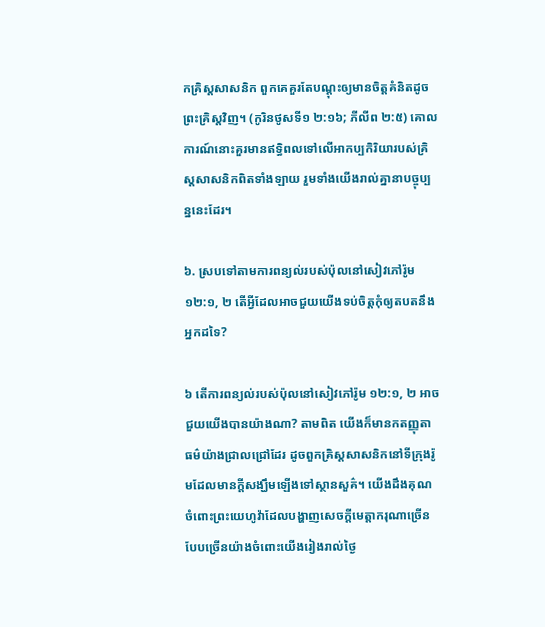កគ្រិស្តសាសនិក ពួកគេគួរតែបណ្ដុះឲ្យមានចិត្តគំនិតដូចព្រះគ្រិស្តវិញ។ (កូរិនថូសទី១ ២:១៦; ភីលីព ២:៥) គោលការណ៍នោះគួរមានឥទ្ធិពលទៅលើអាកប្បកិរិយារបស់គ្រិស្តសាសនិកពិតទាំងឡាយ រួមទាំងយើងរាល់គ្នានាបច្ចុប្បន្ននេះដែរ។

៦. ស្របទៅតាមការពន្យល់របស់ប៉ុលនៅសៀវភៅរ៉ូម ១២:១, ២ តើអ្វីដែលអាចជួយយើងទប់ចិត្តកុំឲ្យតបតនឹងអ្នកដទៃ?

៦ តើការពន្យល់របស់ប៉ុលនៅសៀវភៅរ៉ូម ១២:១, ២ អាចជួយយើងបានយ៉ាងណា? តាមពិត យើងក៏មានកតញ្ញុតាធម៌យ៉ាងជ្រាលជ្រៅដែរ ដូចពួកគ្រិស្តសាសនិកនៅទីក្រុងរ៉ូមដែលមានក្ដីសង្ឃឹមឡើងទៅស្ថានសួគ៌។ យើងដឹងគុណចំពោះព្រះយេហូវ៉ាដែលបង្ហាញសេចក្ដីមេត្ដាករុណាច្រើនបែបច្រើនយ៉ាងចំពោះយើងរៀងរាល់ថ្ងៃ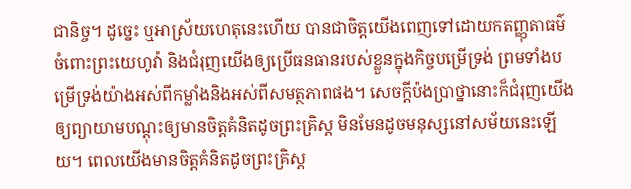ជានិច្ច។ ដូច្នេះ ឬអាស្រ័យហេតុនេះហើយ បានជាចិត្តយើងពេញទៅដោយកតញ្ញុតាធម៌ចំពោះព្រះយេហូវ៉ា និងជំរុញយើងឲ្យប្រើធនធានរបស់ខ្លួនក្នុងកិច្ចបម្រើទ្រង់ ព្រមទាំងបម្រើទ្រង់យ៉ាងអស់ពីកម្លាំងនិងអស់ពីសមត្ថភាពផង។ សេចក្ដីប៉ងប្រាថ្នានោះក៏ជំរុញយើងឲ្យព្យាយាមបណ្ដុះឲ្យមានចិត្តគំនិតដូចព្រះគ្រិស្ត មិនមែនដូចមនុស្សនៅសម័យនេះឡើយ។ ពេលយើងមានចិត្តគំនិតដូចព្រះគ្រិស្ត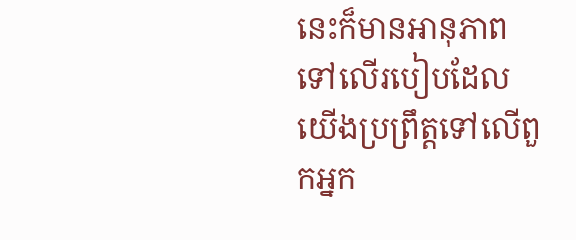នេះក៏មានអានុភាពទៅលើរបៀបដែលយើងប្រព្រឹត្តទៅលើពួកអ្នក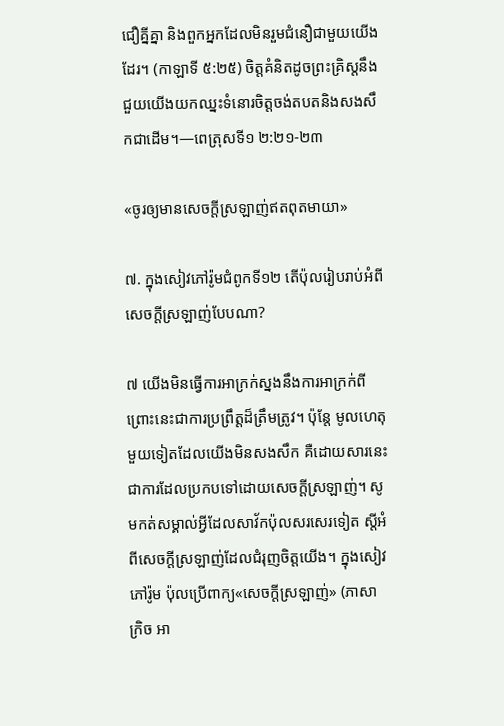ជឿគ្នីគ្នា និងពួកអ្នកដែលមិនរួមជំនឿជាមួយយើងដែរ។ (កាឡាទី ៥:២៥) ចិត្តគំនិតដូចព្រះគ្រិស្តនឹងជួយយើងយកឈ្នះទំនោរចិត្តចង់តបតនិងសងសឹកជាដើម។—ពេត្រុសទី១ ២:២១-២៣

«ចូរឲ្យមានសេចក្ដីស្រឡាញ់ឥតពុតមាយា»

៧. ក្នុងសៀវភៅរ៉ូមជំពូកទី១២ តើប៉ុលរៀបរាប់អំពីសេចក្ដីស្រឡាញ់បែបណា?

៧ យើងមិនធ្វើការអាក្រក់ស្នងនឹងការអាក្រក់ពីព្រោះនេះជាការប្រព្រឹត្តដ៏ត្រឹមត្រូវ។ ប៉ុន្តែ មូលហេតុមួយទៀតដែលយើងមិនសងសឹក គឺដោយសារនេះជាការដែលប្រកបទៅដោយសេចក្ដីស្រឡាញ់។ សូមកត់សម្គាល់អ្វីដែលសាវ័កប៉ុលសរសេរទៀត ស្តីអំពីសេចក្ដីស្រឡាញ់ដែលជំរុញចិត្តយើង។ ក្នុងសៀវភៅរ៉ូម ប៉ុលប្រើពាក្យ«សេចក្ដីស្រឡាញ់» (ភាសាក្រិច អា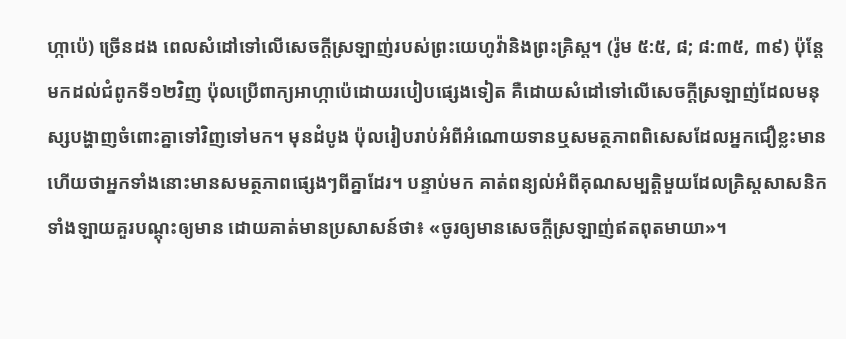ហ្កាប៉េ) ច្រើនដង ពេលសំដៅទៅលើសេចក្ដីស្រឡាញ់របស់ព្រះយេហូវ៉ានិងព្រះគ្រិស្ត។ (រ៉ូម ៥:៥, ៨; ៨:៣៥, ៣៩) ប៉ុន្តែ មកដល់ជំពូកទី១២វិញ ប៉ុលប្រើពាក្យអាហ្កាប៉េដោយរបៀបផ្សេងទៀត គឺដោយសំដៅទៅលើសេចក្ដីស្រឡាញ់ដែលមនុស្សបង្ហាញចំពោះគ្នាទៅវិញទៅមក។ មុនដំបូង ប៉ុលរៀបរាប់អំពីអំណោយទានឬសមត្ថភាពពិសេសដែលអ្នកជឿខ្លះមាន ហើយថាអ្នកទាំងនោះមានសមត្ថភាពផ្សេងៗពីគ្នាដែរ។ បន្ទាប់មក គាត់ពន្យល់អំពីគុណសម្បត្ដិមួយដែលគ្រិស្តសាសនិកទាំងឡាយគួរបណ្ដុះឲ្យមាន ដោយគាត់មានប្រសាសន៍ថា៖ «ចូរឲ្យមានសេចក្ដីស្រឡាញ់ឥតពុតមាយា»។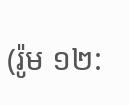(រ៉ូម ១២: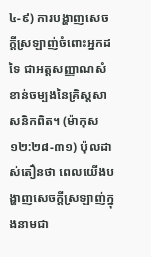៤-៩) ការបង្ហាញសេចក្ដីស្រឡាញ់ចំពោះអ្នកដទៃ ជាអត្តសញ្ញាណសំខាន់ចម្បងនៃគ្រិស្តសាសនិកពិត។ (ម៉ាកុស ១២:២៨-៣១) ប៉ុលដាស់តឿនថា ពេលយើងបង្ហាញសេចក្ដីស្រឡាញ់ក្នុងនាមជា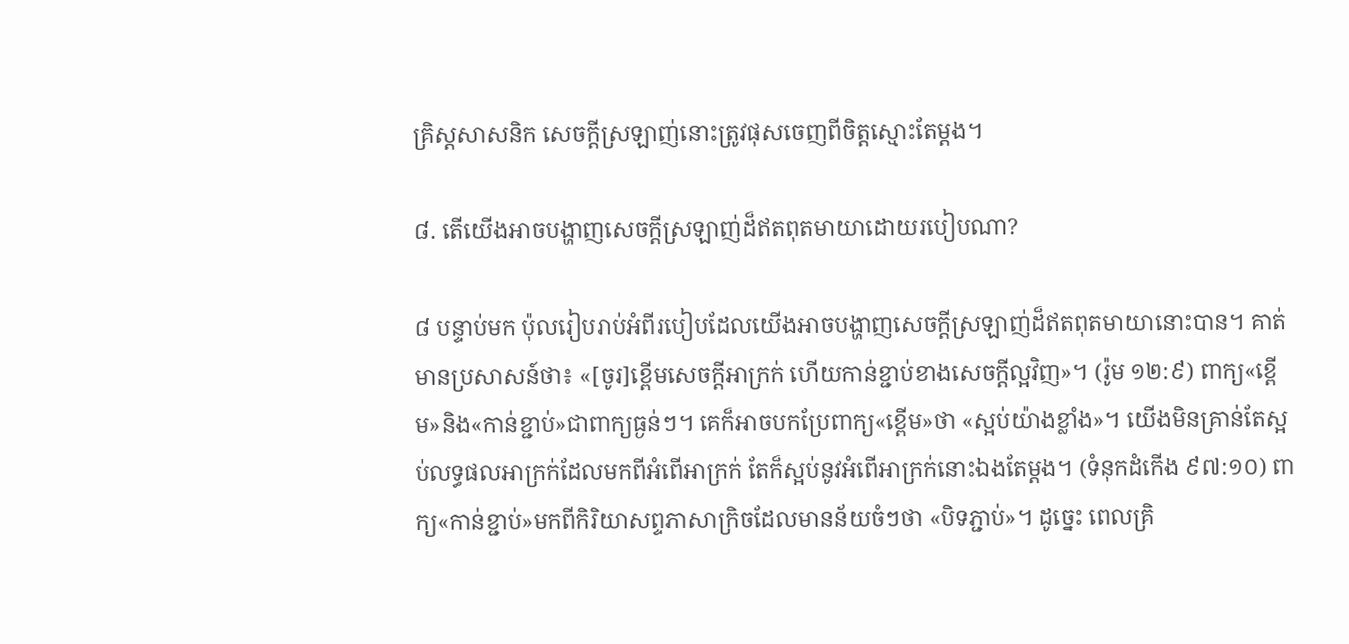គ្រិស្តសាសនិក សេចក្ដីស្រឡាញ់នោះត្រូវផុសចេញពីចិត្តស្មោះតែម្ដង។

៨. តើយើងអាចបង្ហាញសេចក្ដីស្រឡាញ់ដ៏ឥតពុតមាយាដោយរបៀបណា?

៨ បន្ទាប់មក ប៉ុលរៀបរាប់អំពីរបៀបដែលយើងអាចបង្ហាញសេចក្ដីស្រឡាញ់ដ៏ឥតពុតមាយានោះបាន។ គាត់មានប្រសាសន៍ថា៖ «[ចូរ]ខ្ពើមសេចក្ដីអាក្រក់ ហើយកាន់ខ្ជាប់ខាងសេចក្ដីល្អវិញ»។ (រ៉ូម ១២:៩) ពាក្យ«ខ្ពើម»និង«កាន់ខ្ជាប់»ជាពាក្យធ្ងន់ៗ។ គេក៏អាចបកប្រែពាក្យ«ខ្ពើម»ថា «ស្អប់យ៉ាងខ្លាំង»។ យើងមិនគ្រាន់តែស្អប់លទ្ធផលអាក្រក់ដែលមកពីអំពើអាក្រក់ តែក៏ស្អប់នូវអំពើអាក្រក់នោះឯងតែម្ដង។ (ទំនុកដំកើង ៩៧:១០) ពាក្យ«កាន់ខ្ជាប់»មកពីកិរិយាសព្ទភាសាក្រិចដែលមានន័យចំៗថា «បិទភ្ជាប់»។ ដូច្នេះ ពេលគ្រិ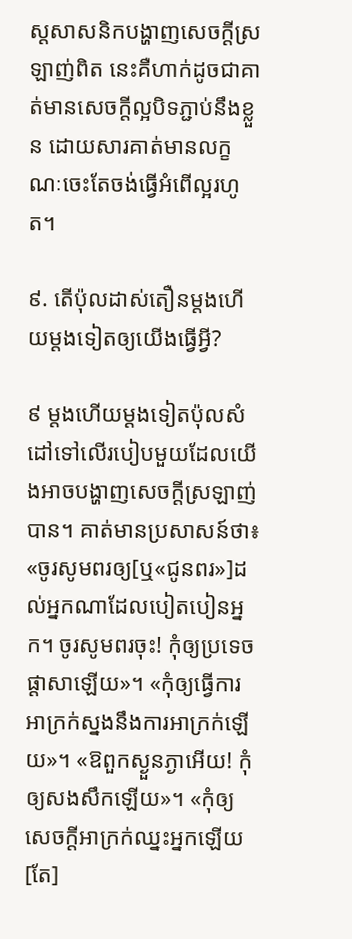ស្តសាសនិកបង្ហាញសេចក្ដីស្រឡាញ់ពិត នេះគឺហាក់ដូចជាគាត់មានសេចក្ដីល្អបិទភ្ជាប់នឹងខ្លួន ដោយសារគាត់មានលក្ខណៈចេះតែចង់ធ្វើអំពើល្អរហូត។

៩. តើប៉ុលដាស់តឿនម្ដងហើយម្ដងទៀតឲ្យយើងធ្វើអ្វី?

៩ ម្ដងហើយម្ដងទៀតប៉ុលសំដៅទៅលើរបៀបមួយដែលយើងអាចបង្ហាញសេចក្ដីស្រឡាញ់បាន។ គាត់មានប្រសាសន៍ថា៖ «ចូរសូមពរឲ្យ[ឬ«ជូនពរ»]ដល់អ្នកណាដែលបៀតបៀនអ្នក។ ចូរសូមពរចុះ! កុំឲ្យប្រទេចផ្ដាសាឡើយ»។ «កុំឲ្យធ្វើការអាក្រក់ស្នងនឹងការអាក្រក់ឡើយ»។ «ឱពួកស្ងួនភ្ងាអើយ! កុំឲ្យសងសឹកឡើយ»។ «កុំឲ្យសេចក្ដីអាក្រក់ឈ្នះអ្នកឡើយ [តែ]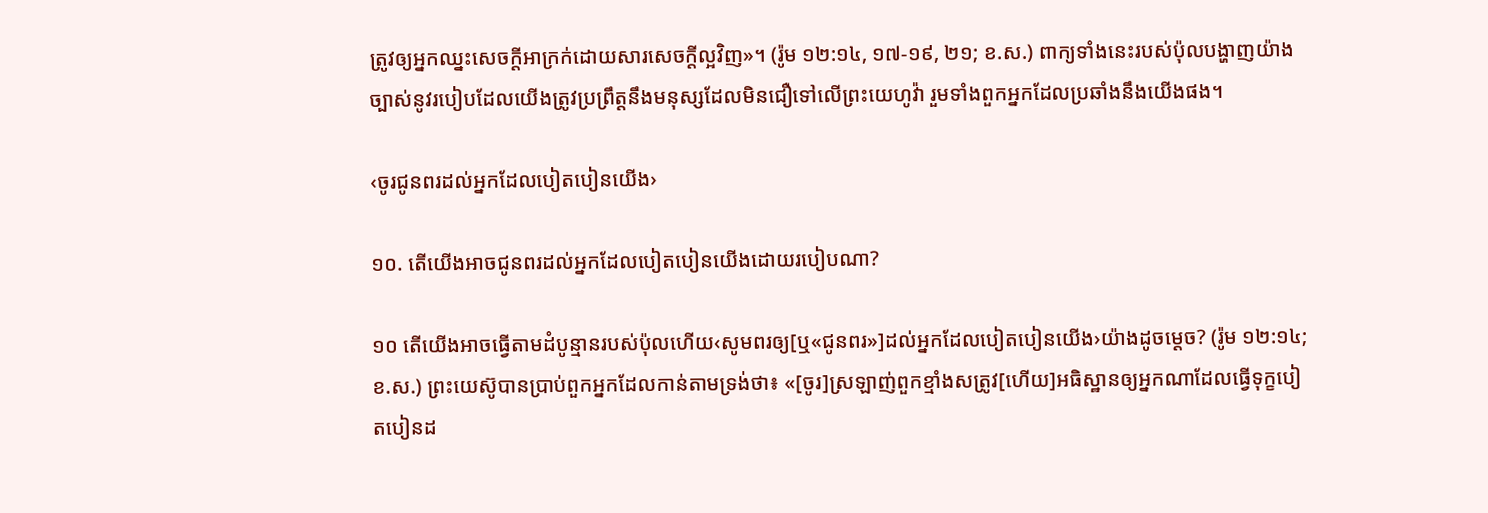ត្រូវឲ្យអ្នកឈ្នះសេចក្ដីអាក្រក់ដោយសារសេចក្ដីល្អវិញ»។ (រ៉ូម ១២:១៤, ១៧-១៩, ២១; ខ.ស.) ពាក្យទាំងនេះរបស់ប៉ុលបង្ហាញយ៉ាងច្បាស់នូវរបៀបដែលយើងត្រូវប្រព្រឹត្តនឹងមនុស្សដែលមិនជឿទៅលើព្រះយេហូវ៉ា រួមទាំងពួកអ្នកដែលប្រឆាំងនឹងយើងផង។

‹ចូរជូនពរដល់អ្នកដែលបៀតបៀនយើង›

១០. តើយើងអាចជូនពរដល់អ្នកដែលបៀតបៀនយើងដោយរបៀបណា?

១០ តើយើងអាចធ្វើតាមដំបូន្មានរបស់ប៉ុលហើយ‹សូមពរឲ្យ[ឬ«ជូនពរ»]ដល់អ្នកដែលបៀតបៀនយើង›យ៉ាងដូចម្ដេច? (រ៉ូម ១២:១៤; ខ.ស.) ព្រះយេស៊ូបានប្រាប់ពួកអ្នកដែលកាន់តាមទ្រង់ថា៖ «[ចូរ]ស្រឡាញ់ពួកខ្មាំងសត្រូវ[ហើយ]អធិស្ឋានឲ្យអ្នកណាដែលធ្វើទុក្ខបៀតបៀនដ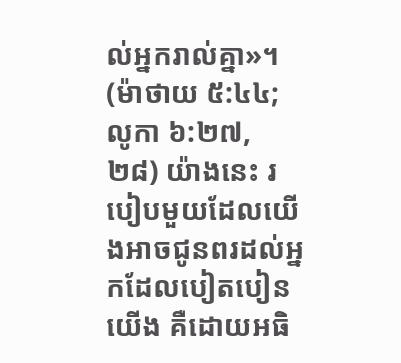ល់អ្នករាល់គ្នា»។ (ម៉ាថាយ ៥:៤៤; លូកា ៦:២៧, ២៨) យ៉ាងនេះ របៀបមួយដែលយើងអាចជូនពរដល់អ្នកដែលបៀតបៀនយើង គឺដោយអធិ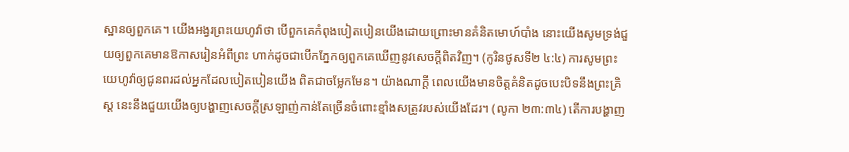ស្ឋានឲ្យពួកគេ។ យើងអង្វរព្រះយេហូវ៉ាថា បើពួកគេកំពុងបៀតបៀនយើងដោយព្រោះមានគំនិតមោហ៍បាំង នោះយើងសូមទ្រង់ជួយឲ្យពួកគេមានឱកាសរៀនអំពីព្រះ ហាក់ដូចជាបើកភ្នែកឲ្យពួកគេឃើញនូវសេចក្ដីពិតវិញ។ (កូរិនថូសទី២ ៤:៤) ការសូមព្រះយេហូវ៉ាឲ្យជូនពរដល់អ្នកដែលបៀតបៀនយើង ពិតជាចម្លែកមែន។ យ៉ាងណាក្ដី ពេលយើងមានចិត្តគំនិតដូចបេះបិទនឹងព្រះគ្រិស្ត នេះនឹងជួយយើងឲ្យបង្ហាញសេចក្ដីស្រឡាញ់កាន់តែច្រើនចំពោះខ្មាំងសត្រូវរបស់យើងដែរ។ (លូកា ២៣:៣៤) តើការបង្ហាញ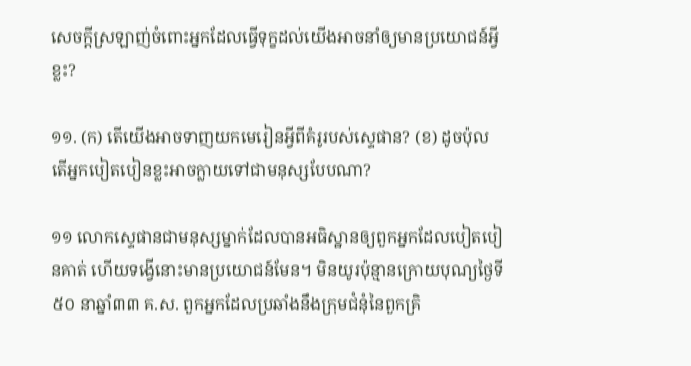សេចក្ដីស្រឡាញ់ចំពោះអ្នកដែលធ្វើទុក្ខដល់យើងអាចនាំឲ្យមានប្រយោជន៍អ្វីខ្លះ?

១១. (ក) តើយើងអាចទាញយកមេរៀនអ្វីពីគំរូរបស់ស្ទេផាន? (ខ) ដូចប៉ុល តើអ្នកបៀតបៀនខ្លះអាចក្លាយទៅជាមនុស្សបែបណា?

១១ លោកស្ទេផានជាមនុស្សម្នាក់ដែលបានអធិស្ឋានឲ្យពួកអ្នកដែលបៀតបៀនគាត់ ហើយទង្វើនោះមានប្រយោជន៍មែន។ មិនយូរប៉ុន្មានក្រោយបុណ្យថ្ងៃទី៥០ នាឆ្នាំ៣៣ គ.ស. ពួកអ្នកដែលប្រឆាំងនឹងក្រុមជំនុំនៃពួកគ្រិ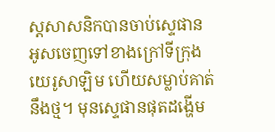ស្តសាសនិកបានចាប់ស្ទេផាន អូសចេញទៅខាងក្រៅទីក្រុងយេរូសាឡិម ហើយសម្លាប់គាត់នឹងថ្ម។ មុនស្ទេផានផុតដង្ហើម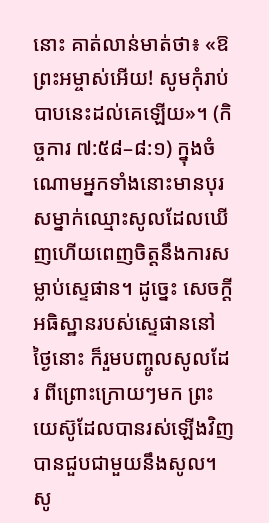នោះ គាត់លាន់មាត់ថា៖ «ឱព្រះអម្ចាស់អើយ! សូមកុំរាប់បាបនេះដល់គេឡើយ»។ (កិច្ចការ ៧:៥៨–៨:១) ក្នុងចំណោមអ្នកទាំងនោះមានបុរសម្នាក់ឈ្មោះសូលដែលឃើញហើយពេញចិត្តនឹងការសម្លាប់ស្ទេផាន។ ដូច្នេះ សេចក្ដីអធិស្ឋានរបស់ស្ទេផាននៅថ្ងៃនោះ ក៏រួមបញ្ចូលសូលដែរ ពីព្រោះក្រោយៗមក ព្រះយេស៊ូដែលបានរស់ឡើងវិញ បានជួបជាមួយនឹងសូល។ សូ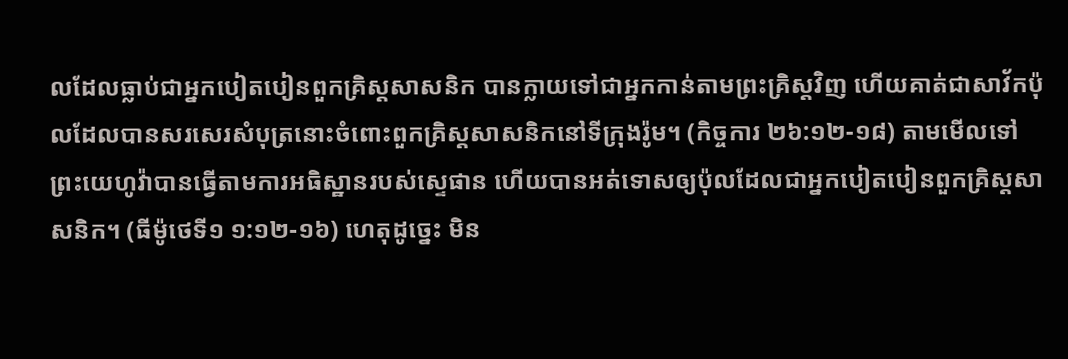លដែលធ្លាប់ជាអ្នកបៀតបៀនពួកគ្រិស្តសាសនិក បានក្លាយទៅជាអ្នកកាន់តាមព្រះគ្រិស្តវិញ ហើយគាត់ជាសាវ័កប៉ុលដែលបានសរសេរសំបុត្រនោះចំពោះពួកគ្រិស្តសាសនិកនៅទីក្រុងរ៉ូម។ (កិច្ចការ ២៦:១២-១៨) តាមមើលទៅ ព្រះយេហូវ៉ាបានធ្វើតាមការអធិស្ឋានរបស់ស្ទេផាន ហើយបានអត់ទោសឲ្យប៉ុលដែលជាអ្នកបៀតបៀនពួកគ្រិស្តសាសនិក។ (ធីម៉ូថេទី១ ១:១២-១៦) ហេតុដូច្នេះ មិន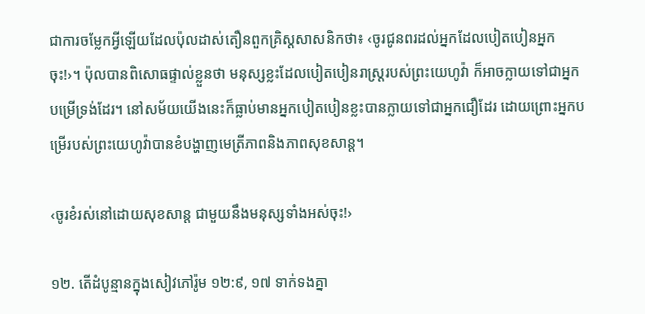ជាការចម្លែកអ្វីឡើយដែលប៉ុលដាស់តឿនពួកគ្រិស្តសាសនិកថា៖ ‹ចូរជូនពរដល់អ្នកដែលបៀតបៀនអ្នកចុះ!›។ ប៉ុលបានពិសោធផ្ទាល់ខ្លួនថា មនុស្សខ្លះដែលបៀតបៀនរាស្ត្ររបស់ព្រះយេហូវ៉ា ក៏អាចក្លាយទៅជាអ្នកបម្រើទ្រង់ដែរ។ នៅសម័យយើងនេះក៏ធ្លាប់មានអ្នកបៀតបៀនខ្លះបានក្លាយទៅជាអ្នកជឿដែរ ដោយព្រោះអ្នកបម្រើរបស់ព្រះយេហូវ៉ាបានខំបង្ហាញមេត្រីភាពនិងភាពសុខសាន្ត។

‹ចូរខំរស់នៅដោយសុខសាន្ត ជាមួយនឹងមនុស្សទាំងអស់ចុះ!›

១២. តើដំបូន្មានក្នុងសៀវភៅរ៉ូម ១២:៩, ១៧ ទាក់ទងគ្នា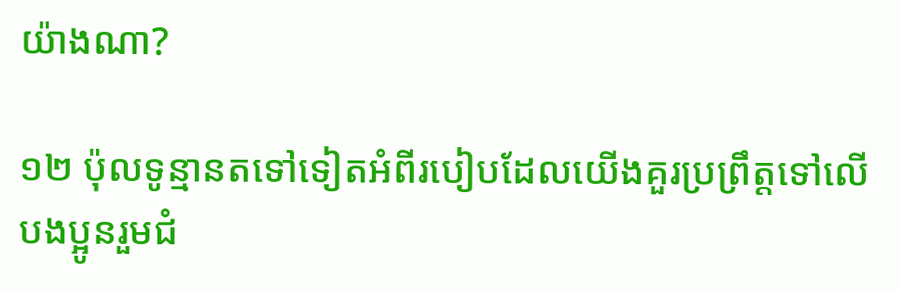យ៉ាងណា?

១២ ប៉ុលទូន្មានតទៅទៀតអំពីរបៀបដែលយើងគួរប្រព្រឹត្តទៅលើបងប្អូនរួមជំ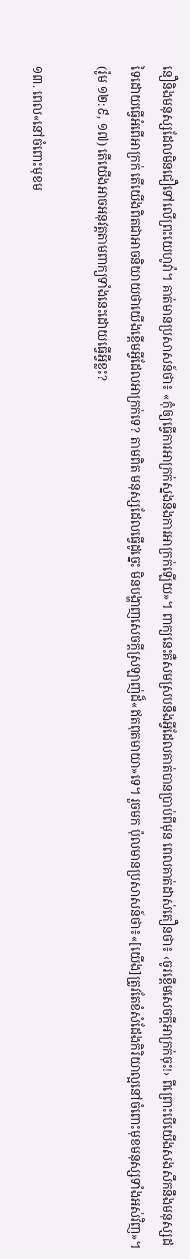នឿនិងមនុស្សដែលមិនជឿទៅលើព្រះយេហូវ៉ា។ គាត់មានប្រសាសន៍ថា៖ «កុំឲ្យធ្វើការអាក្រក់ស្នងនឹងការអាក្រក់ឡើយ»។ ពាក្យនេះគឺសមស្របនឹងអ្វីដែលគាត់បានប្រាប់ពីមុន ពេលគាត់ដាស់តឿនថា៖ ‹ចូរខ្ពើមសេចក្ដីអាក្រក់ចុះ!› ពីព្រោះបើយើងសងសឹកនឹងមនុស្សដទៃដោយធ្វើអំពើអាក្រក់ តើយើងពិតជាអាចនិយាយថាយើងខ្ពើមអ្វីដែលអាក្រក់ទេ? តាមពិត មនុស្សដែលធ្វើដូច្នេះ មិនបង្ហាញសេចក្ដីស្រឡាញ់ដ៏«ឥតពុតមាយា»ទេ។ រួចមក ប៉ុលមានប្រសាសន៍ថា៖«[យើង]ត្រូវតែខំសំដែងកិរិយាល្អនៅចំពោះមុខមនុស្សទាំងអស់វិញ»។ (រ៉ូម ១២:៩, ១៧) តើយើងអាចអនុវត្តតាមពាក្យទាំងនេះដោយធ្វើអ្វីខ្លះ?

១៣. ពេល«នៅចំពោះមុខម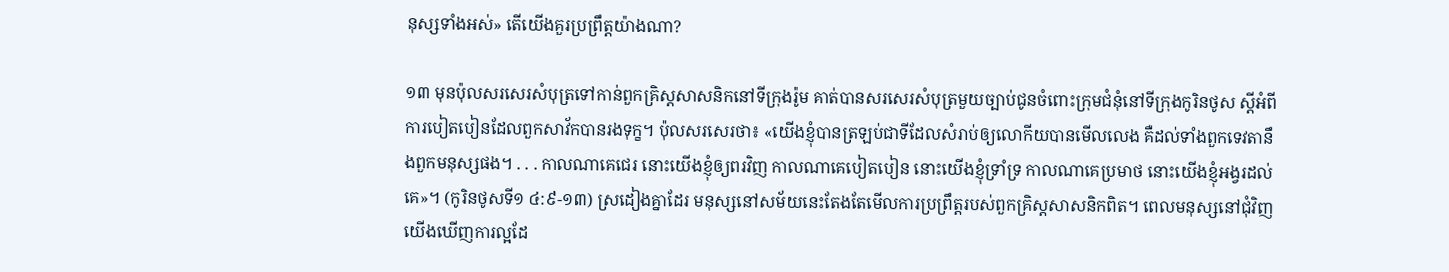នុស្សទាំងអស់» តើយើងគួរប្រព្រឹត្តយ៉ាងណា?

១៣ មុនប៉ុលសរសេរសំបុត្រទៅកាន់ពួកគ្រិស្តសាសនិកនៅទីក្រុងរ៉ូម គាត់បានសរសេរសំបុត្រមួយច្បាប់ជូនចំពោះក្រុមជំនុំនៅទីក្រុងកូរិនថូស ស្តីអំពីការបៀតបៀនដែលពួកសាវ័កបានរងទុក្ខ។ ប៉ុលសរសេរថា៖ «យើងខ្ញុំបានត្រឡប់ជាទីដែលសំរាប់ឲ្យលោកីយបានមើលលេង គឺដល់ទាំងពួកទេវតានឹងពួកមនុស្សផង។ . . . កាលណាគេជេរ នោះយើងខ្ញុំឲ្យពរវិញ កាលណាគេបៀតបៀន នោះយើងខ្ញុំទ្រាំទ្រ កាលណាគេប្រមាថ នោះយើងខ្ញុំអង្វរដល់គេ»។ (កូរិនថូសទី១ ៤:៩-១៣) ស្រដៀងគ្នាដែរ មនុស្សនៅសម័យនេះតែងតែមើលការប្រព្រឹត្តរបស់ពួកគ្រិស្តសាសនិកពិត។ ពេលមនុស្សនៅជុំវិញយើងឃើញការល្អដែ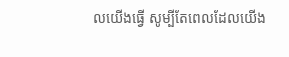លយើងធ្វើ សូម្បីតែពេលដែលយើង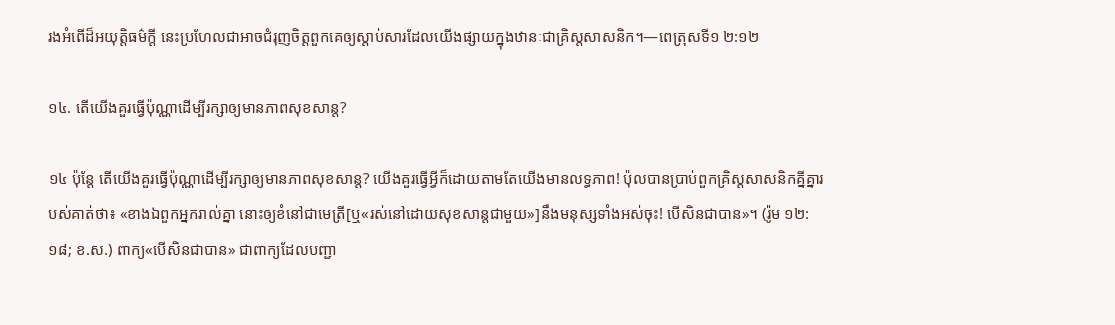រងអំពើដ៏អយុត្ដិធម៌ក្ដី នេះប្រហែលជាអាចជំរុញចិត្តពួកគេឲ្យស្ដាប់សារដែលយើងផ្សាយក្នុងឋានៈជាគ្រិស្តសាសនិក។—ពេត្រុសទី១ ២:១២

១៤. តើយើងគួរធ្វើប៉ុណ្ណាដើម្បីរក្សាឲ្យមានភាពសុខសាន្ត?

១៤ ប៉ុន្តែ តើយើងគួរធ្វើប៉ុណ្ណាដើម្បីរក្សាឲ្យមានភាពសុខសាន្ត? យើងគួរធ្វើអ្វីក៏ដោយតាមតែយើងមានលទ្ធភាព! ប៉ុលបានប្រាប់ពួកគ្រិស្តសាសនិកគ្នីគ្នារបស់គាត់ថា៖ «ខាងឯពួកអ្នករាល់គ្នា នោះឲ្យខំនៅជាមេត្រី[ឬ«រស់នៅដោយសុខសាន្តជាមួយ»]នឹងមនុស្សទាំងអស់ចុះ! បើសិនជាបាន»។ (រ៉ូម ១២:១៨; ខ.ស.) ពាក្យ«បើសិនជាបាន» ជាពាក្យដែលបញ្ជា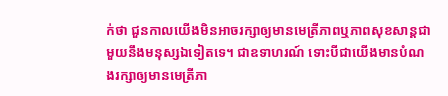ក់ថា ជួនកាលយើងមិនអាចរក្សាឲ្យមានមេត្រីភាពឬភាពសុខសាន្តជាមួយនឹងមនុស្សឯទៀតទេ។ ជាឧទាហរណ៍ ទោះបីជាយើងមានបំណងរក្សាឲ្យមានមេត្រីភា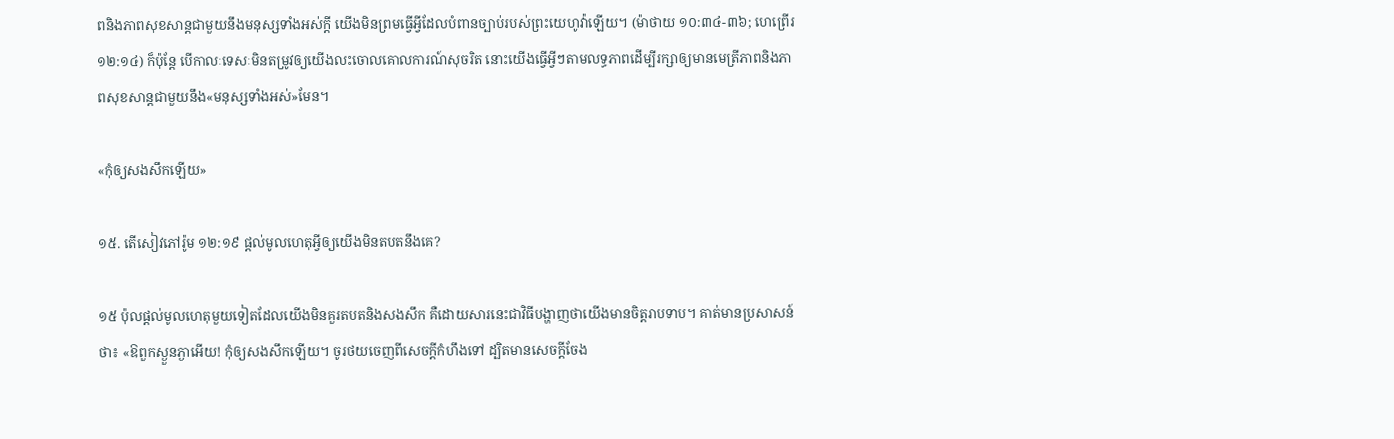ពនិងភាពសុខសាន្តជាមួយនឹងមនុស្សទាំងអស់ក្ដី យើងមិនព្រមធ្វើអ្វីដែលបំពានច្បាប់របស់ព្រះយេហូវ៉ាឡើយ។ (ម៉ាថាយ ១០:៣៤-៣៦; ហេព្រើរ ១២:១៤) ក៏ប៉ុន្តែ បើកាលៈទេសៈមិនតម្រូវឲ្យយើងលះចោលគោលការណ៍សុចរិត នោះយើងធ្វើអ្វីៗតាមលទ្ធភាពដើម្បីរក្សាឲ្យមានមេត្រីភាពនិងភាពសុខសាន្តជាមួយនឹង«មនុស្សទាំងអស់»មែន។

«កុំឲ្យសងសឹកឡើយ»

១៥. តើសៀវភៅរ៉ូម ១២:១៩ ផ្ដល់មូលហេតុអ្វីឲ្យយើងមិនតបតនឹងគេ?

១៥ ប៉ុលផ្ដល់មូលហេតុមួយទៀតដែលយើងមិនគួរតបតនិងសងសឹក គឺដោយសារនេះជាវិធីបង្ហាញថាយើងមានចិត្តរាបទាប។ គាត់មានប្រសាសន៍ថា៖ «ឱពួកស្ងួនភ្ងាអើយ! កុំឲ្យសងសឹកឡើយ។ ចូរថយចេញពីសេចក្ដីកំហឹងទៅ ដ្បិតមានសេចក្ដីចែង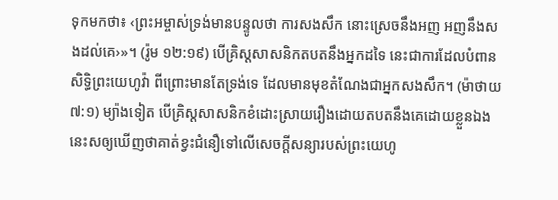ទុកមកថា៖ ‹ព្រះអម្ចាស់ទ្រង់មានបន្ទូលថា ការសងសឹក នោះស្រេចនឹងអញ អញនឹងសងដល់គេ›»។ (រ៉ូម ១២:១៩) បើគ្រិស្តសាសនិកតបតនឹងអ្នកដទៃ នេះជាការដែលបំពានសិទ្ធិព្រះយេហូវ៉ា ពីព្រោះមានតែទ្រង់ទេ ដែលមានមុខតំណែងជាអ្នកសងសឹក។ (ម៉ាថាយ ៧:១) ម្យ៉ាងទៀត បើគ្រិស្តសាសនិកខំដោះស្រាយរឿងដោយតបតនឹងគេដោយខ្លួនឯង នេះសឲ្យឃើញថាគាត់ខ្វះជំនឿទៅលើសេចក្ដីសន្យារបស់ព្រះយេហូ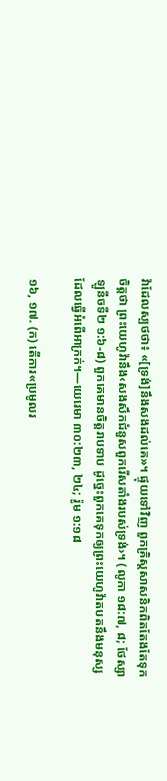វ៉ាដែលស្បថថា៖ «[ទ្រង់]នឹងសងដល់គេ»។ ផ្ទុយទៅវិញ ពួកគ្រិស្តសាសនិកពិតតែងតែទុកចិត្តថា ព្រះយេហូវ៉ានឹង‹សងសឹកជំនួសពួករើសតាំងរបស់ទ្រង់›។ (លូកា ១៨:៧, ៨; ថែស្សាឡូនីចទី២ ១:៦-៨) ពួកគេមានចិត្តរាបទាប ដូច្នេះពួកគេទុកឲ្យព្រះយេហូវ៉ាតបតនឹងមនុស្សដែលធ្វើអំពើអាក្រក់។—យេរេមា ៣០:២៣, ២៤; រ៉ូម ១:១៨

១៦, ១៧. (ក) តើការ«ប្រមូលរ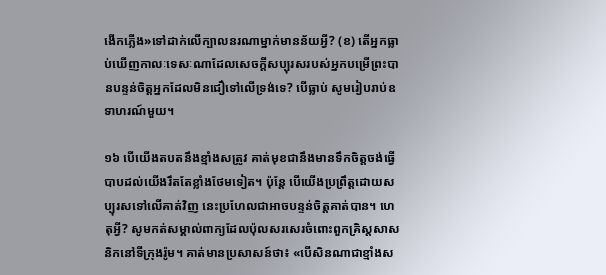ងើកភ្លើង»ទៅដាក់លើក្បាលនរណាម្នាក់មានន័យអ្វី? (ខ) តើអ្នកធ្លាប់ឃើញកាលៈទេសៈណាដែលសេចក្ដីសប្បុរសរបស់អ្នកបម្រើព្រះបានបន្ទន់ចិត្តអ្នកដែលមិនជឿទៅលើទ្រង់ទេ? បើធ្លាប់ សូមរៀបរាប់ឧទាហរណ៍មួយ។

១៦ បើយើងតបតនឹងខ្មាំងសត្រូវ គាត់មុខជានឹងមានទឹកចិត្តចង់ធ្វើបាបដល់យើងរឹតតែខ្លាំងថែមទៀត។ ប៉ុន្តែ បើយើងប្រព្រឹត្តដោយសប្បុរសទៅលើគាត់វិញ នេះប្រហែលជាអាចបន្ទន់ចិត្តគាត់បាន។ ហេតុអ្វី? សូមកត់សម្គាល់ពាក្យដែលប៉ុលសរសេរចំពោះពួកគ្រិស្តសាសនិកនៅទីក្រុងរ៉ូម។ គាត់មានប្រសាសន៍ថា៖ «បើសិនណាជាខ្មាំងស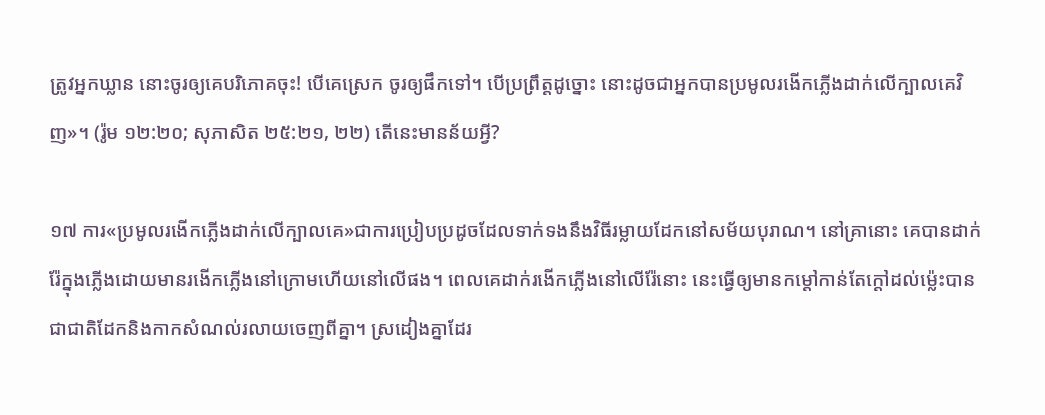ត្រូវអ្នកឃ្លាន នោះចូរឲ្យគេបរិភោគចុះ! បើគេស្រេក ចូរឲ្យផឹកទៅ។ បើប្រព្រឹត្តដូច្នោះ នោះដូចជាអ្នកបានប្រមូលរងើកភ្លើងដាក់លើក្បាលគេវិញ»។ (រ៉ូម ១២:២០; សុភាសិត ២៥:២១, ២២) តើនេះមានន័យអ្វី?

១៧ ការ«ប្រមូលរងើកភ្លើងដាក់លើក្បាលគេ»ជាការប្រៀបប្រដូចដែលទាក់ទងនឹងវិធីរម្លាយដែកនៅសម័យបុរាណ។ នៅគ្រានោះ គេបានដាក់រ៉ែក្នុងភ្លើងដោយមានរងើកភ្លើងនៅក្រោមហើយនៅលើផង។ ពេលគេដាក់រងើកភ្លើងនៅលើរ៉ែនោះ នេះធ្វើឲ្យមានកម្ដៅកាន់តែក្ដៅដល់ម្ល៉េះបានជាជាតិដែកនិងកាកសំណល់រលាយចេញពីគ្នា។ ស្រដៀងគ្នាដែរ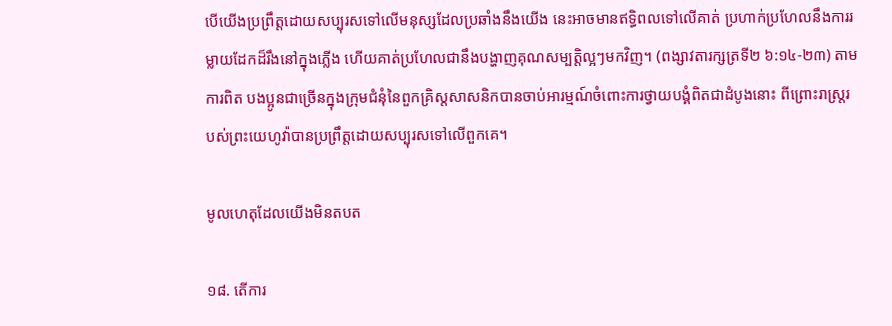បើយើងប្រព្រឹត្តដោយសប្បុរសទៅលើមនុស្សដែលប្រឆាំងនឹងយើង នេះអាចមានឥទ្ធិពលទៅលើគាត់ ប្រហាក់ប្រហែលនឹងការរម្លាយដែកដ៏រឹងនៅក្នុងភ្លើង ហើយគាត់ប្រហែលជានឹងបង្ហាញគុណសម្បត្ដិល្អៗមកវិញ។ (ពង្សាវតារក្សត្រទី២ ៦:១៤-២៣) តាមការពិត បងប្អូនជាច្រើនក្នុងក្រុមជំនុំនៃពួកគ្រិស្តសាសនិកបានចាប់អារម្មណ៍ចំពោះការថ្វាយបង្គំពិតជាដំបូងនោះ ពីព្រោះរាស្ត្ររបស់ព្រះយេហូវ៉ាបានប្រព្រឹត្តដោយសប្បុរសទៅលើពួកគេ។

មូលហេតុដែលយើងមិនតបត

១៨. តើការ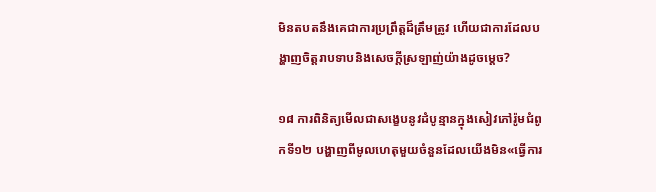មិនតបតនឹងគេជាការប្រព្រឹត្តដ៏ត្រឹមត្រូវ ហើយជាការដែលបង្ហាញចិត្តរាបទាបនិងសេចក្ដីស្រឡាញ់យ៉ាងដូចម្ដេច?

១៨ ការពិនិត្យមើលជាសង្ខេបនូវដំបូន្មានក្នុងសៀវភៅរ៉ូមជំពូកទី១២ បង្ហាញពីមូលហេតុមួយចំនួនដែលយើងមិន«ធ្វើការ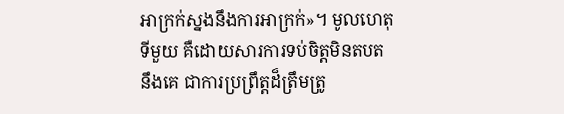អាក្រក់ស្នងនឹងការអាក្រក់»។ មូលហេតុទីមួយ គឺដោយសារការទប់ចិត្តមិនតបតនឹងគេ ជាការប្រព្រឹត្តដ៏ត្រឹមត្រូ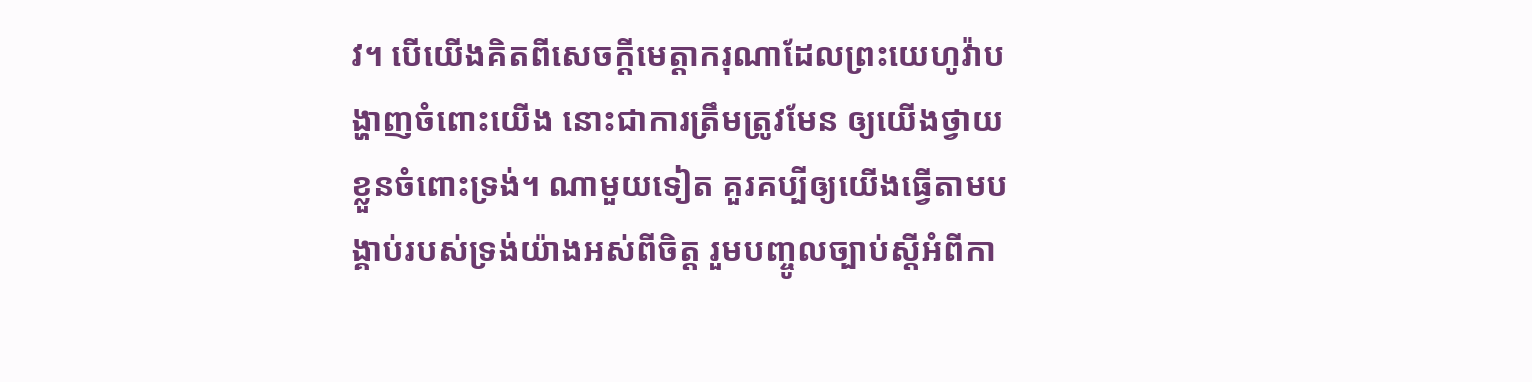វ។ បើយើងគិតពីសេចក្ដីមេត្ដាករុណាដែលព្រះយេហូវ៉ាបង្ហាញចំពោះយើង នោះជាការត្រឹមត្រូវមែន ឲ្យយើងថ្វាយខ្លួនចំពោះទ្រង់។ ណាមួយទៀត គួរគប្បីឲ្យយើងធ្វើតាមបង្គាប់របស់ទ្រង់យ៉ាងអស់ពីចិត្ត រួមបញ្ចូលច្បាប់ស្តីអំពីកា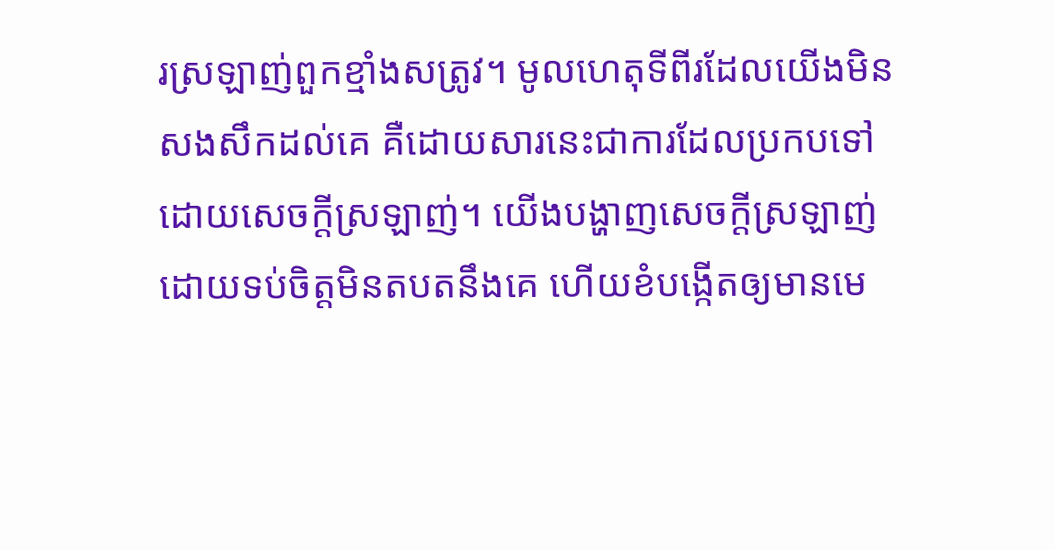រស្រឡាញ់ពួកខ្មាំងសត្រូវ។ មូលហេតុទីពីរដែលយើងមិនសងសឹកដល់គេ គឺដោយសារនេះជាការដែលប្រកបទៅដោយសេចក្ដីស្រឡាញ់។ យើងបង្ហាញសេចក្ដីស្រឡាញ់ដោយទប់ចិត្តមិនតបតនឹងគេ ហើយខំបង្កើតឲ្យមានមេ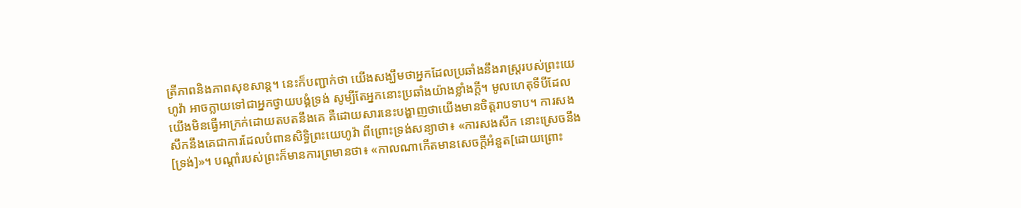ត្រីភាពនិងភាពសុខសាន្ត។ នេះក៏បញ្ជាក់ថា យើងសង្ឃឹមថាអ្នកដែលប្រឆាំងនឹងរាស្ត្ររបស់ព្រះយេហូវ៉ា អាចក្លាយទៅជាអ្នកថ្វាយបង្គំទ្រង់ សូម្បីតែអ្នកនោះប្រឆាំងយ៉ាងខ្លាំងក្ដី។ មូលហេតុទីបីដែលយើងមិនធ្វើអាក្រក់ដោយតបតនឹងគេ គឺដោយសារនេះបង្ហាញថាយើងមានចិត្តរាបទាប។ ការសងសឹកនឹងគេជាការដែលបំពានសិទ្ធិព្រះយេហូវ៉ា ពីព្រោះទ្រង់សន្យាថា៖ «ការសងសឹក នោះស្រេចនឹង[ទ្រង់]»។ បណ្ដាំរបស់ព្រះក៏មានការព្រមានថា៖ «កាលណាកើតមានសេចក្ដីអំនួត[ដោយព្រោះ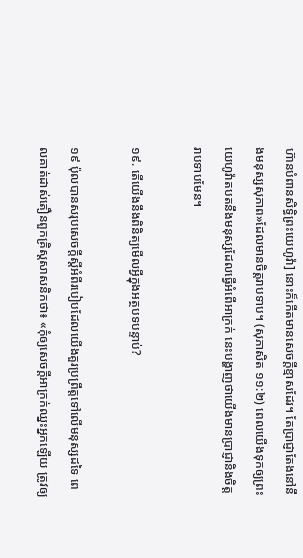ហ៊ានបំពានសិទ្ធិព្រះយេហូវ៉ា] នោះក៏កើតមានសេចក្ដីខ្មាសដែរ។ តែប្រាជ្ញាតែងនៅនឹងមនុស្សសុភាព»ដែលមានចិត្តរាបទាប។ (សុភាសិត ១១:២) ពេលយើងទុកឲ្យព្រះយេហូវ៉ាតបតនឹងមនុស្សដែលធ្វើអំពើអាក្រក់ នេះបង្ហាញថាយើងមានប្រាជ្ញានិងចិត្តរាបទាបមែន។

១៩. តើយើងនឹងពិនិត្យមើលអ្វីក្នុងអត្ថបទបន្ទាប់?

១៩ ប៉ុលបានសរុបសេចក្ដីស្តីអំពីរបៀបដែលយើងគួរប្រព្រឹត្តទៅលើមនុស្សដទៃ ពេលគាត់ដាស់តឿនពួកគ្រិស្តសាសនិកថា៖ «កុំឲ្យសេចក្ដីអាក្រក់ឈ្នះអ្នកឡើយ ត្រូវឲ្យ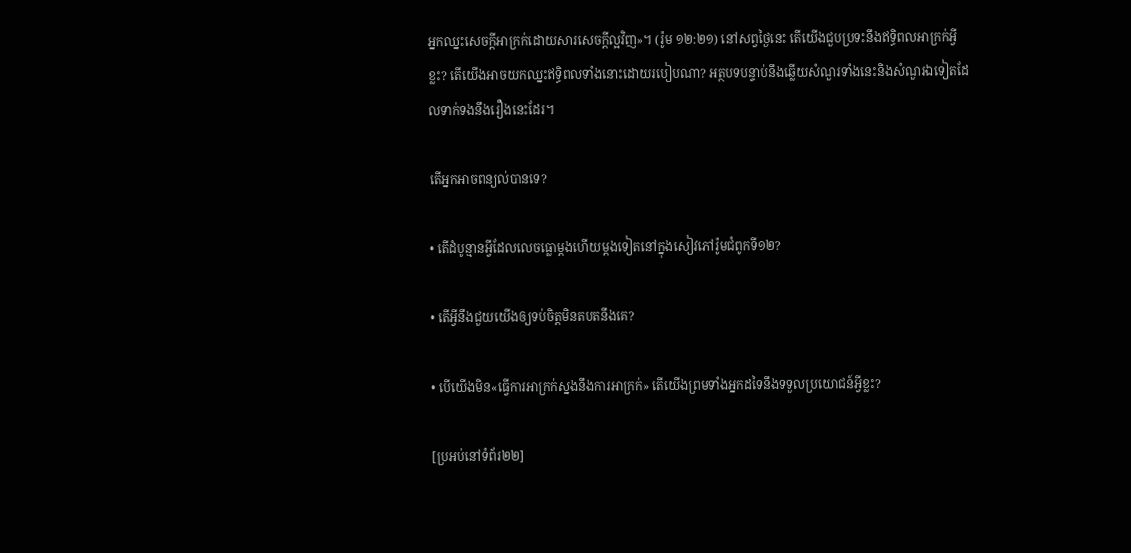អ្នកឈ្នះសេចក្ដីអាក្រក់ដោយសារសេចក្ដីល្អវិញ»។ (រ៉ូម ១២:២១) នៅសព្វថ្ងៃនេះ តើយើងជួបប្រទះនឹងឥទ្ធិពលអាក្រក់អ្វីខ្លះ? តើយើងអាចយកឈ្នះឥទ្ធិពលទាំងនោះដោយរបៀបណា? អត្ថបទបន្ទាប់នឹងឆ្លើយសំណួរទាំងនេះនិងសំណួរឯទៀតដែលទាក់ទងនឹងរឿងនេះដែរ។

តើអ្នកអាចពន្យល់បានទេ?

• តើដំបូន្មានអ្វីដែលលេចធ្លោម្ដងហើយម្ដងទៀតនៅក្នុងសៀវភៅរ៉ូមជំពូកទី១២?

• តើអ្វីនឹងជួយយើងឲ្យទប់ចិត្តមិនតបតនឹងគេ?

• បើយើងមិន«ធ្វើការអាក្រក់ស្នងនឹងការអាក្រក់» តើយើងព្រមទាំងអ្នកដទៃនឹងទទួលប្រយោជន៍អ្វីខ្លះ?

[ប្រអប់នៅទំព័រ២២]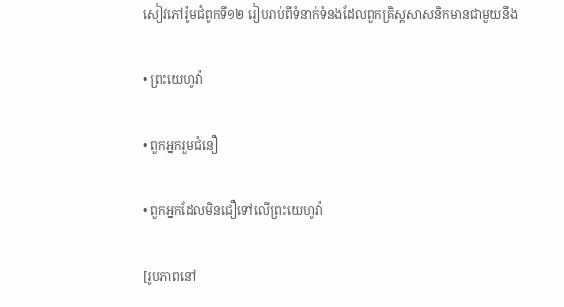សៀវភៅរ៉ូមជំពូកទី១២ រៀបរាប់ពីទំនាក់ទំនងដែលពួកគ្រិស្តសាសនិកមានជាមួយនឹង

• ព្រះយេហូវ៉ា

• ពួកអ្នករួមជំនឿ

• ពួកអ្នកដែលមិនជឿទៅលើព្រះយេហូវ៉ា

[រូបភាពនៅ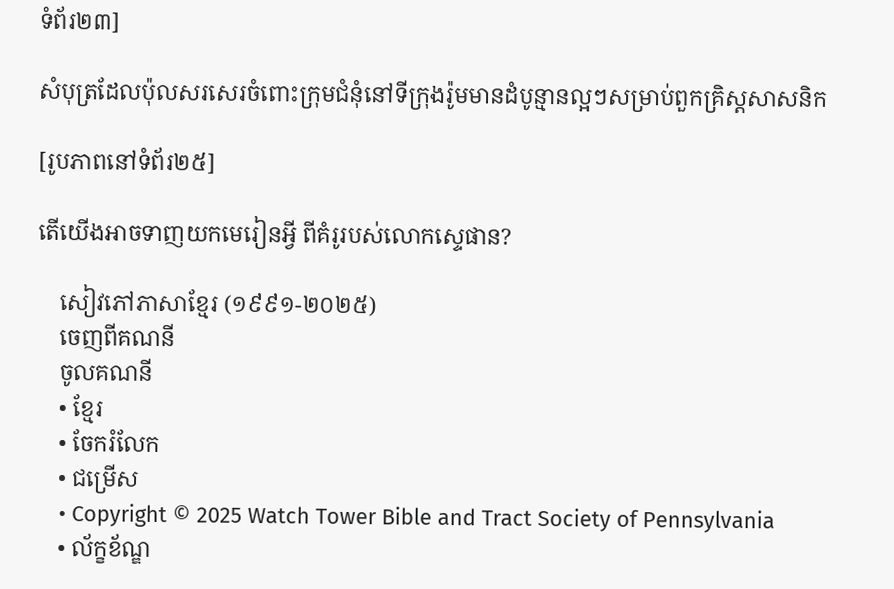ទំព័រ២៣]

សំបុត្រដែលប៉ុលសរសេរចំពោះក្រុមជំនុំនៅទីក្រុងរ៉ូមមានដំបូន្មានល្អៗសម្រាប់ពួកគ្រិស្តសាសនិក

[រូបភាពនៅទំព័រ២៥]

តើយើងអាចទាញយកមេរៀនអ្វី ពីគំរូរបស់លោកស្ទេផាន?

    សៀវភៅភាសាខ្មែរ (១៩៩១-២០២៥)
    ចេញពីគណនី
    ចូលគណនី
    • ខ្មែរ
    • ចែករំលែក
    • ជម្រើស
    • Copyright © 2025 Watch Tower Bible and Tract Society of Pennsylvania
    • ល័ក្ខខ័ណ្ឌ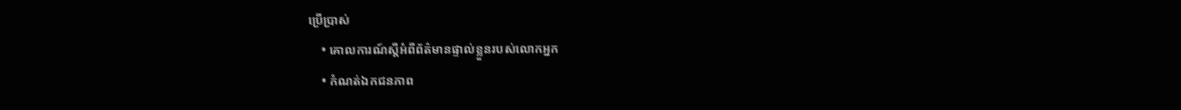ប្រើប្រាស់
    • គោលការណ៍ស្ដីអំពីព័ត៌មានផ្ទាល់ខ្លួនរបស់លោកអ្នក
    • កំណត់ឯកជនភាព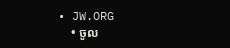• JW.ORG
    • ចូល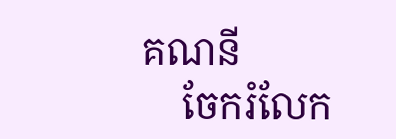គណនី
    ចែករំលែក